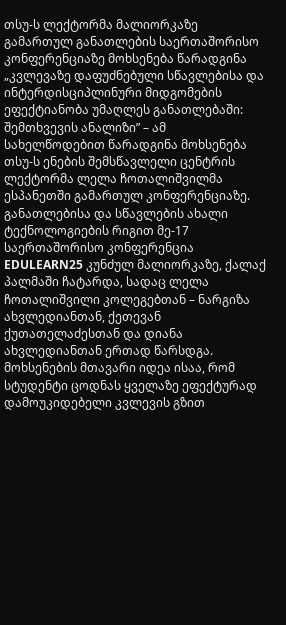თსუ-ს ლექტორმა მალიორკაზე გამართულ განათლების საერთაშორისო კონფერენციაზე მოხსენება წარადგინა
„კვლევაზე დაფუძნებული სწავლებისა და ინტერდისციპლინური მიდგომების ეფექტიანობა უმაღლეს განათლებაში: შემთხვევის ანალიზი” – ამ სახელწოდებით წარადგინა მოხსენება თსუ-ს ენების შემსწავლელი ცენტრის ლექტორმა ლელა ჩოთალიშვილმა ესპანეთში გამართულ კონფერენციაზე.
განათლებისა და სწავლების ახალი ტექნოლოგიების რიგით მე-17 საერთაშორისო კონფერენცია EDULEARN25 კუნძულ მალიორკაზე, ქალაქ პალმაში ჩატარდა, სადაც ლელა ჩოთალიშვილი კოლეგებთან – ნარგიზა ახვლედიანთან, ქეთევან ქუთათელაძესთან და დიანა ახვლედიანთან ერთად წარსდგა.
მოხსენების მთავარი იდეა ისაა, რომ სტუდენტი ცოდნას ყველაზე ეფექტურად დამოუკიდებელი კვლევის გზით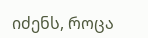იძენს, როცა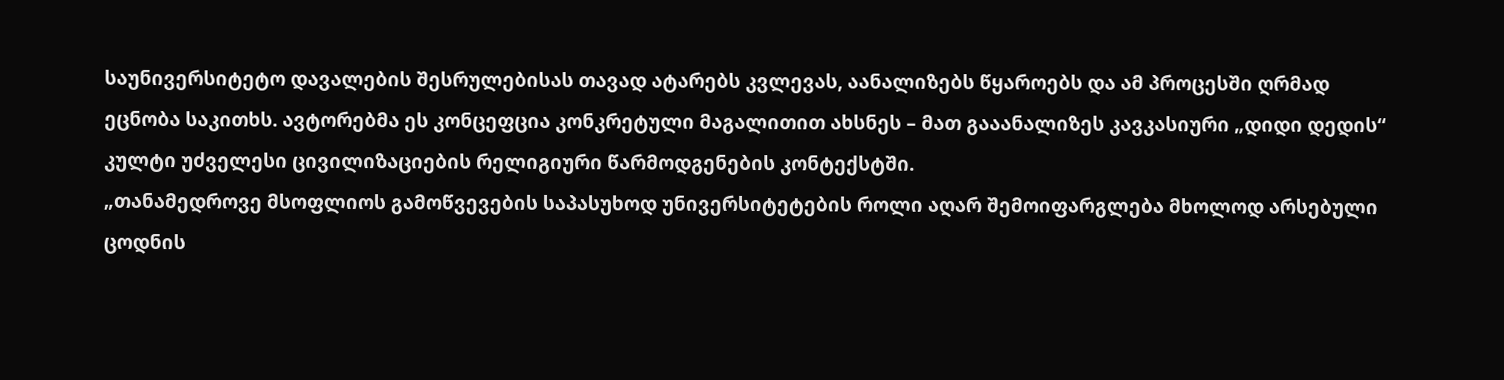საუნივერსიტეტო დავალების შესრულებისას თავად ატარებს კვლევას, აანალიზებს წყაროებს და ამ პროცესში ღრმად ეცნობა საკითხს. ავტორებმა ეს კონცეფცია კონკრეტული მაგალითით ახსნეს – მათ გააანალიზეს კავკასიური „დიდი დედის“ კულტი უძველესი ცივილიზაციების რელიგიური წარმოდგენების კონტექსტში.
„თანამედროვე მსოფლიოს გამოწვევების საპასუხოდ უნივერსიტეტების როლი აღარ შემოიფარგლება მხოლოდ არსებული ცოდნის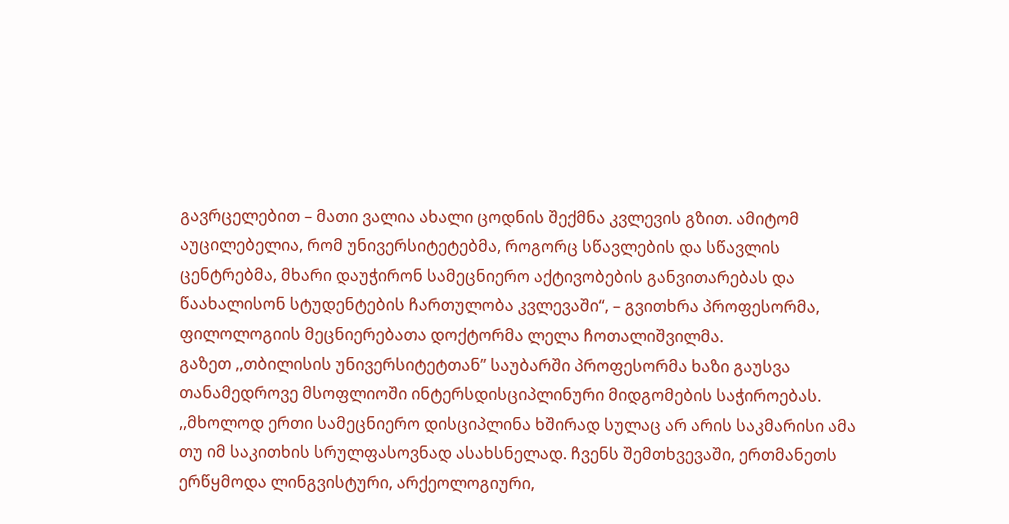გავრცელებით – მათი ვალია ახალი ცოდნის შექმნა კვლევის გზით. ამიტომ აუცილებელია, რომ უნივერსიტეტებმა, როგორც სწავლების და სწავლის ცენტრებმა, მხარი დაუჭირონ სამეცნიერო აქტივობების განვითარებას და წაახალისონ სტუდენტების ჩართულობა კვლევაში“, – გვითხრა პროფესორმა, ფილოლოგიის მეცნიერებათა დოქტორმა ლელა ჩოთალიშვილმა.
გაზეთ ,,თბილისის უნივერსიტეტთან” საუბარში პროფესორმა ხაზი გაუსვა თანამედროვე მსოფლიოში ინტერსდისციპლინური მიდგომების საჭიროებას. ,,მხოლოდ ერთი სამეცნიერო დისციპლინა ხშირად სულაც არ არის საკმარისი ამა თუ იმ საკითხის სრულფასოვნად ასახსნელად. ჩვენს შემთხვევაში, ერთმანეთს ერწყმოდა ლინგვისტური, არქეოლოგიური,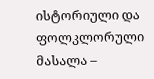ისტორიული და ფოლკლორული მასალა –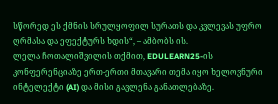სწორედ ეს ქმნის სრულყოფილ სურათს და კვლევას უფრო ღრმასა და ეფექტურს ხდის“, – ამბობს ის.
ლელა ჩოთალიშვილის თქმით, EDULEARN25-ის კონფერენციაზე ერთ-ერთი მთავარი თემა იყო ხელოვნური ინტელექტი (AI) და მისი გავლენა განათლებაზე.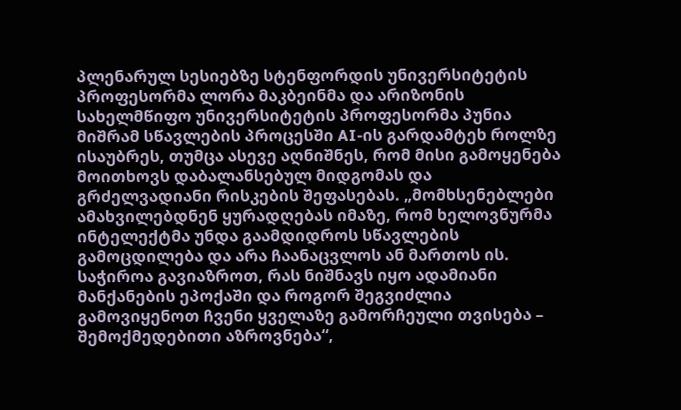პლენარულ სესიებზე სტენფორდის უნივერსიტეტის პროფესორმა ლორა მაკბეინმა და არიზონის სახელმწიფო უნივერსიტეტის პროფესორმა პუნია მიშრამ სწავლების პროცესში AI-ის გარდამტეხ როლზე ისაუბრეს, თუმცა ასევე აღნიშნეს, რომ მისი გამოყენება მოითხოვს დაბალანსებულ მიდგომას და გრძელვადიანი რისკების შეფასებას. „მომხსენებლები ამახვილებდნენ ყურადღებას იმაზე, რომ ხელოვნურმა ინტელექტმა უნდა გაამდიდროს სწავლების გამოცდილება და არა ჩაანაცვლოს ან მართოს ის. საჭიროა გავიაზროთ, რას ნიშნავს იყო ადამიანი მანქანების ეპოქაში და როგორ შეგვიძლია გამოვიყენოთ ჩვენი ყველაზე გამორჩეული თვისება – შემოქმედებითი აზროვნება“,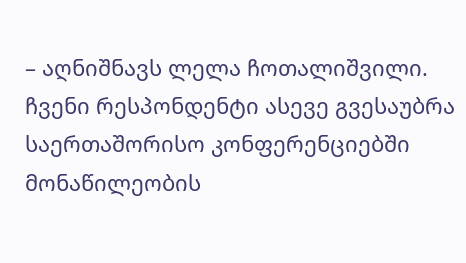– აღნიშნავს ლელა ჩოთალიშვილი.
ჩვენი რესპონდენტი ასევე გვესაუბრა საერთაშორისო კონფერენციებში მონაწილეობის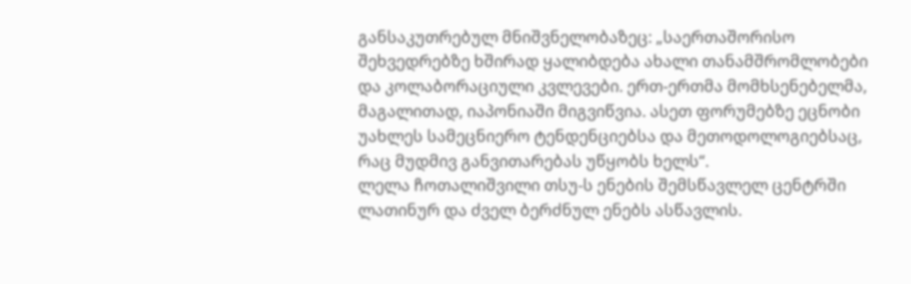განსაკუთრებულ მნიშვნელობაზეც: „საერთაშორისო შეხვედრებზე ხშირად ყალიბდება ახალი თანამშრომლობები და კოლაბორაციული კვლევები. ერთ-ერთმა მომხსენებელმა, მაგალითად, იაპონიაში მიგვიწვია. ასეთ ფორუმებზე ეცნობი უახლეს სამეცნიერო ტენდენციებსა და მეთოდოლოგიებსაც, რაც მუდმივ განვითარებას უწყობს ხელს“.
ლელა ჩოთალიშვილი თსუ-ს ენების შემსწავლელ ცენტრში ლათინურ და ძველ ბერძნულ ენებს ასწავლის.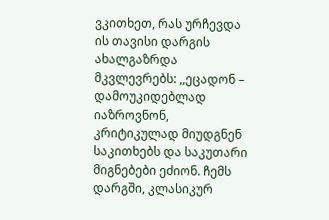ვკითხეთ, რას ურჩევდა ის თავისი დარგის ახალგაზრდა მკვლევრებს: ,,ეცადონ – დამოუკიდებლად იაზროვნონ, კრიტიკულად მიუდგნენ საკითხებს და საკუთარი მიგნებები ეძიონ. ჩემს დარგში, კლასიკურ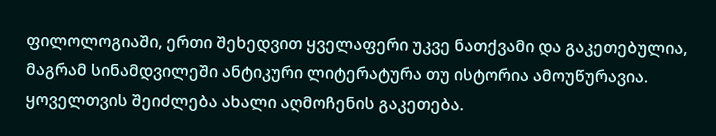ფილოლოგიაში, ერთი შეხედვით ყველაფერი უკვე ნათქვამი და გაკეთებულია, მაგრამ სინამდვილეში ანტიკური ლიტერატურა თუ ისტორია ამოუწურავია. ყოველთვის შეიძლება ახალი აღმოჩენის გაკეთება.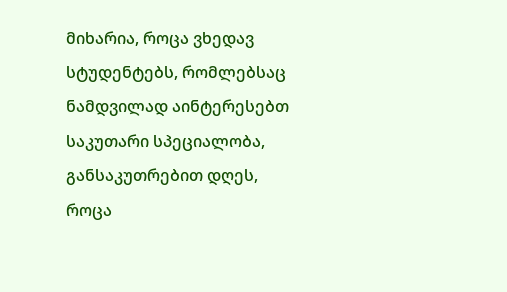მიხარია, როცა ვხედავ სტუდენტებს, რომლებსაც ნამდვილად აინტერესებთ საკუთარი სპეციალობა, განსაკუთრებით დღეს, როცა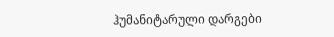ჰუმანიტარული დარგები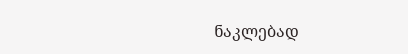ნაკლებად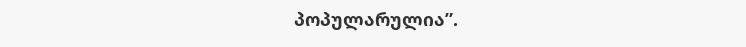პოპულარულია”.